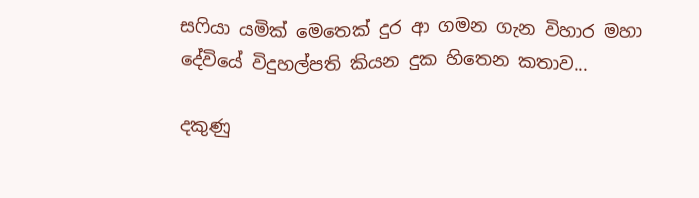සෆියා යමික් මෙතෙක් දුර ආ ගමන ගැන විහාර මහා දේවියේ විදුහල්පති කියන දුක හිතෙන කතාව...

දකුණු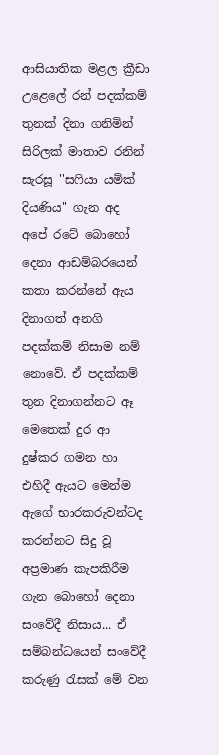ආසියාතික මළල ක්‍රීඩා උළෙලේ රන් පදක්කම් තුනක් දිනා ගනිමින් සිරිලක් මාතාව රනින් සැරසූ ''සෆියා යමික් දියණිය'' ගැන අද අපේ රටේ බොහෝ දෙනා ආඩම්බරයෙන් කතා කරන්නේ ඇය දිනාගත් අනගි පදක්කම් නිසාම නම් නොවේ. ඒ පදක්කම් තුන දිනාගන්නට ඈ මෙතෙක් දුර ආ දුෂ්කර ගමන හා එහිදී ඇයට මෙන්ම ඇගේ භාරකරුවන්ටද කරන්නට සිදු වූ අප්‍රමාණ කැපකිරීම ගැන බොහෝ දෙනා සංවේදී නිසාය... ඒ සම්බන්ධයෙන් සංවේදී කරුණු රැසක් මේ වන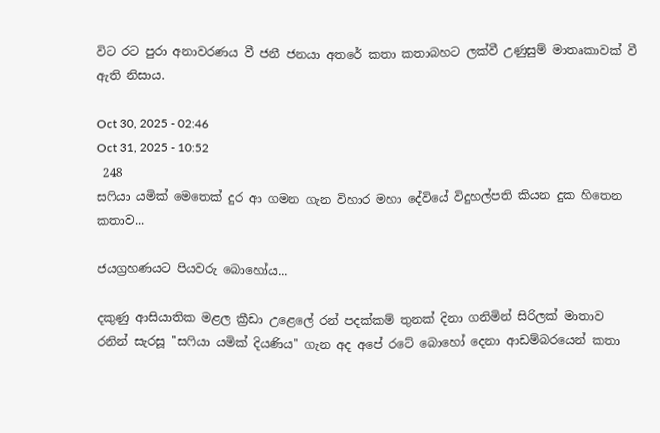විට රට පුරා අනාවරණය වී ජනී ජනයා අතරේ කතා කතාබහට ලක්වී උණුසුම් මාතෘකාවක් වී ඇති නිසාය.

Oct 30, 2025 - 02:46
Oct 31, 2025 - 10:52
 248
සෆියා යමික් මෙතෙක් දුර ආ ගමන ගැන විහාර මහා දේවියේ විදුහල්පති කියන දුක හිතෙන කතාව...

ජයග්‍රහණයට පියවරු බොහෝය...

දකුණු ආසියාතික මළල ක්‍රීඩා උළෙලේ රන් පදක්කම් තුනක් දිනා ගනිමින් සිරිලක් මාතාව රනින් සැරසූ ''සෆියා යමික් දියණිය'' ගැන අද අපේ රටේ බොහෝ දෙනා ආඩම්බරයෙන් කතා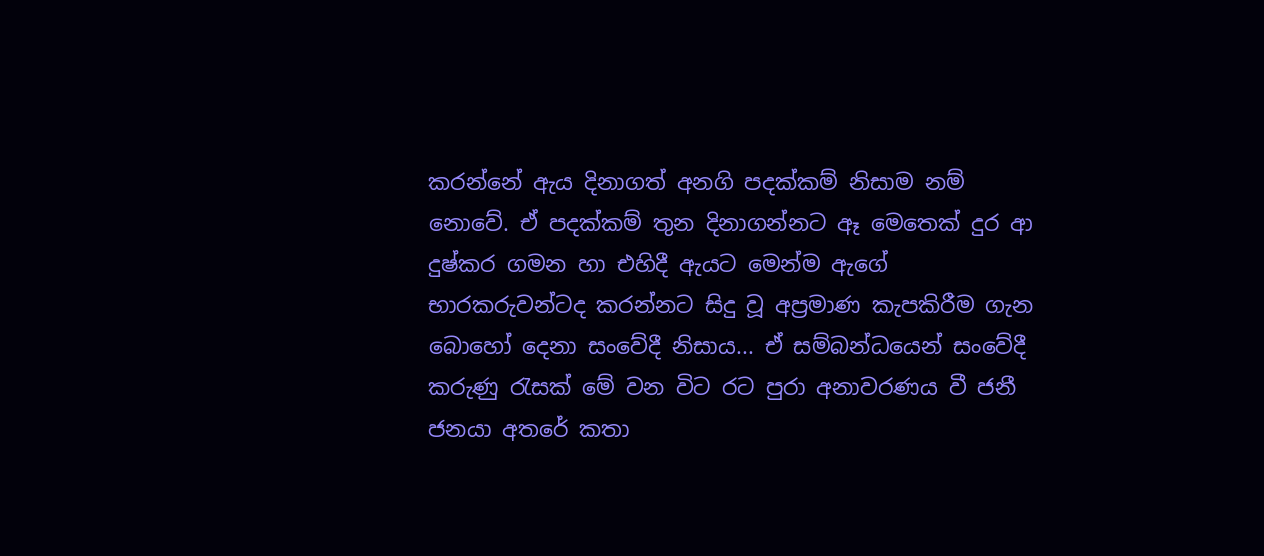කරන්නේ ඇය දිනාගත් අනගි පදක්කම් නිසාම නම් නොවේ. ඒ පදක්කම් තුන දිනාගන්නට ඈ මෙතෙක් දුර ආ දුෂ්කර ගමන හා එහිදී ඇයට මෙන්ම ඇගේ භාරකරුවන්ටද කරන්නට සිදු වූ අප්‍රමාණ කැපකිරීම ගැන බොහෝ දෙනා සංවේදී නිසාය... ඒ සම්බන්ධයෙන් සංවේදී කරුණු රැසක් මේ වන විට රට පුරා අනාවරණය වී ජනී ජනයා අතරේ කතා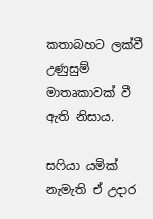කතාබහට ලක්වී උණුසුම් මාතෘකාවක් වී ඇති නිසාය.

සෆියා යමික් නැමැති ඒ උදාර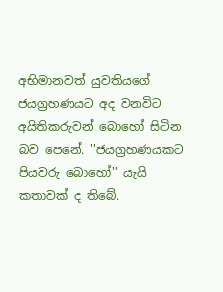අභිමානවත් යුවතියගේ ජයග්‍රහණයට අද වනවිට අයිතිකරුවන් බොහෝ සිටින බව පෙනේ. ''ජයග්‍රහණයකට පියවරු බොහෝ'' යැයි කතාවක් ද තිබේ.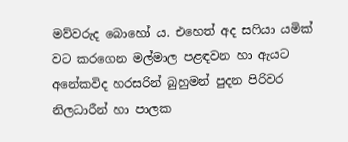මව්වරුද බොහෝ ය. එහෙත් අද සෆියා යමික් වට කරගෙන මල්මාල පළඳවන හා ඇයට අනේකවිද හරසරින් බුහුමන් පුදන පිරිවර නිලධාරීන් හා පාලක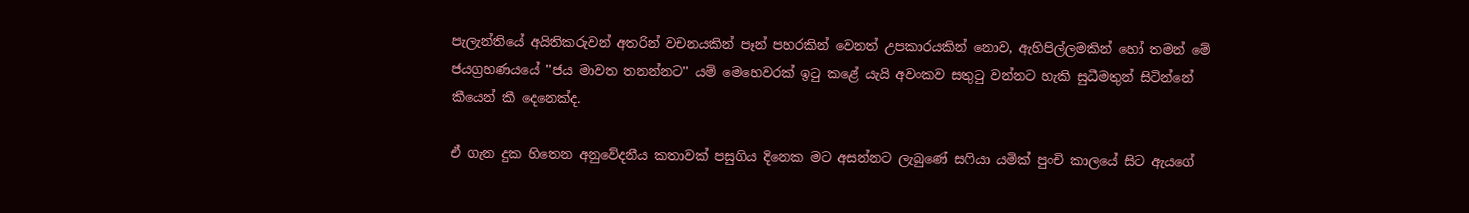පැලැන්තියේ අයිතිකරුවන් අතරින් වචනයකින් පෑන් පහරකින් වෙනත් උපකාරයකින් නොව, ඇහිපිල්ලමකින් හෝ තමන් මේ ජයග්‍රහණයයේ ''ජය මාවත තනන්නට'' යම් මෙහෙවරක් ඉටු කළේ යැයි අවංකව සතුටු වන්නට හැකි සුධීමතුන් සිටින්නේ කීයෙන් කී දෙනෙක්ද.

ඒ ගැන දුක හිතෙන අනුවේදනීය කතාවක් පසුගිය දිනෙක මට අසන්නට ලැබුණේ සෆියා යමික් පුංචි කාලයේ සිට ඇයගේ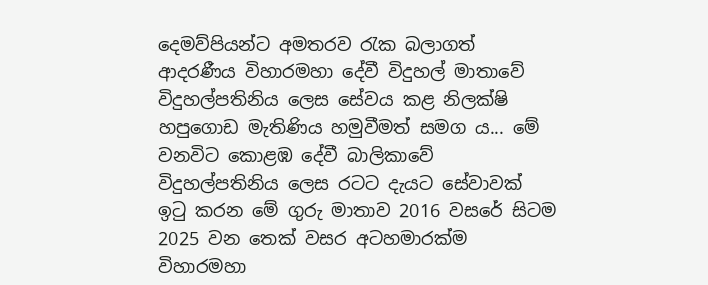දෙමව්පියන්ට අමතරව රැක බලාගත් ආදරණීය විහාරමහා දේවී විදුහල් මාතාවේ විදුහල්පතිනිය ලෙස සේවය කළ නිලක්ෂි හපුගොඩ මැතිණිය හමුවීමත් සමග ය... මේ වනවිට කොළඹ දේවී බාලිකාවේ විදුහල්පතිනිය ලෙස රටට දැයට සේවාවක් ඉටු කරන මේ ගුරු මාතාව 2016 වසරේ සිටම 2025 වන තෙක් වසර අටහමාරක්ම විහාරමහා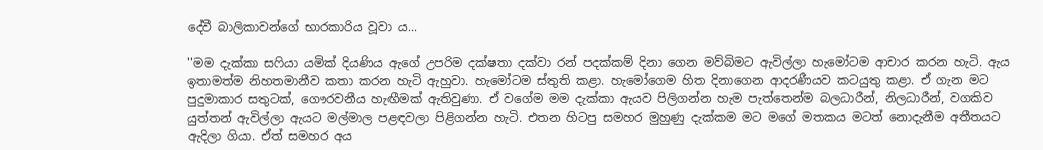දේවී බාලිකාවන්ගේ භාරකාරිය වූවා ය...

''මම දැක්කා සෆියා යමික් දියණිය ඇගේ උපරිම දක්ෂතා දක්වා රන් පදක්කම් දිනා ගෙන මව්බිමට ඇවිල්ලා හැමෝටම ආචාර කරන හැටි. ඇය ඉතාමත්ම නිහතමානීව කතා කරන හැටි ඇහුවා. හැමෝටම ස්තුති කළා. හැමෝගෙම හිත දිනාගෙන ආදරණීයව කටයුතු කළා. ඒ ගැන මට පුදුමාකාර සතුටක්, ගෞරවනීය හැඟීමක් ඇතිවුණා. ඒ වගේම මම දැක්කා ඇයව පිලිගන්න හැම පැත්තෙන්ම බලධාරීන්, නිලධාරීන්, වගකිව යුත්තන් ඇවිල්ලා ඇයට මල්මාල පළඳවලා පිළිගන්න හැටි. එතන හිටපු සමහර මුහුණු දැක්කම මට මගේ මතකය මටත් නොදැනීම අතීතයට ඇදිලා ගියා. ඒත් සමහර අය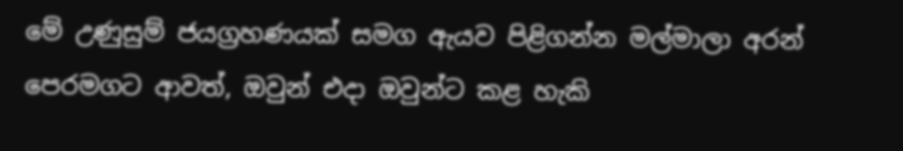මේ උණුසුම් ජයග්‍රහණයක් සමග ඇයව පිළිගන්න මල්මාලා අරන් පෙරමගට ආවත්, ඔවුන් එදා ඔවුන්ට කළ හැකි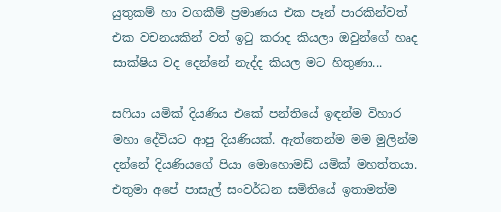යුතුකම් හා වගකීම් ප්‍රමාණය එක පෑන් පාරකින්වත් එක වචනයකින් වත් ඉටු කරාද කියලා ඔවුන්ගේ හෘද සාක්ෂිය වද දෙන්නේ නැද්ද කියල මට හිතුණා...

සෆියා යමික් දියණිය එකේ පන්තියේ ඉඳන්ම විහාර මහා දේවියට ආපු දියණියක්. ඇත්තෙන්ම මම මුලින්ම දන්නේ දියණියගේ පියා මොහොමඩ් යමික් මහත්තයා. එතුමා අපේ පාසැල් සංවර්ධන සමිතියේ ඉතාමත්ම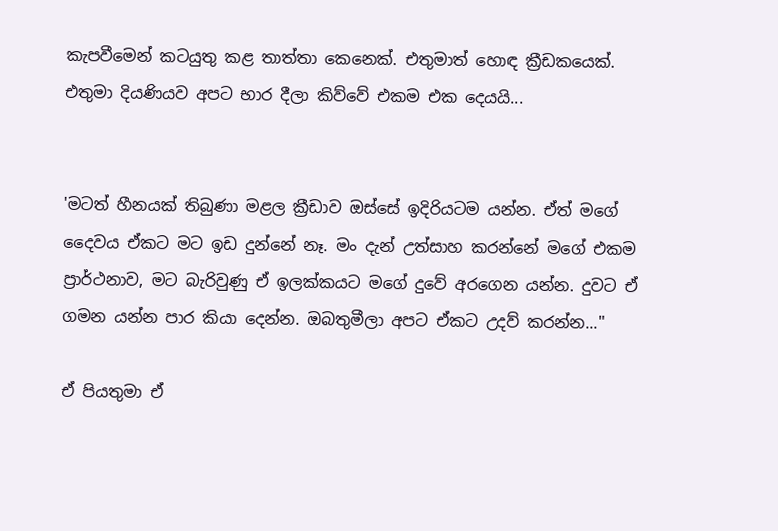කැපවීමෙන් කටයුතු කළ තාත්තා කෙනෙක්. එතුමාත් හොඳ ක්‍රීඩකයෙක්. එතුමා දියණියව අපට භාර දීලා කිව්වේ එකම එක දෙයයි...


'මටත් හීනයක් තිබුණා මළල ක්‍රීඩාව ඔස්සේ ඉදිරියටම යන්න. ඒත් මගේ දෛවය ඒකට මට ඉඩ දුන්නේ නෑ. මං දැන් උත්සාහ කරන්නේ මගේ එකම ප්‍රාර්ථනාව, මට බැරිවුණු ඒ ඉලක්කයට මගේ දුවේ අරගෙන යන්න. දුවට ඒ ගමන යන්න පාර කියා දෙන්න. ඔබතුමීලා අපට ඒකට උදව් කරන්න...''

ඒ පියතුමා ඒ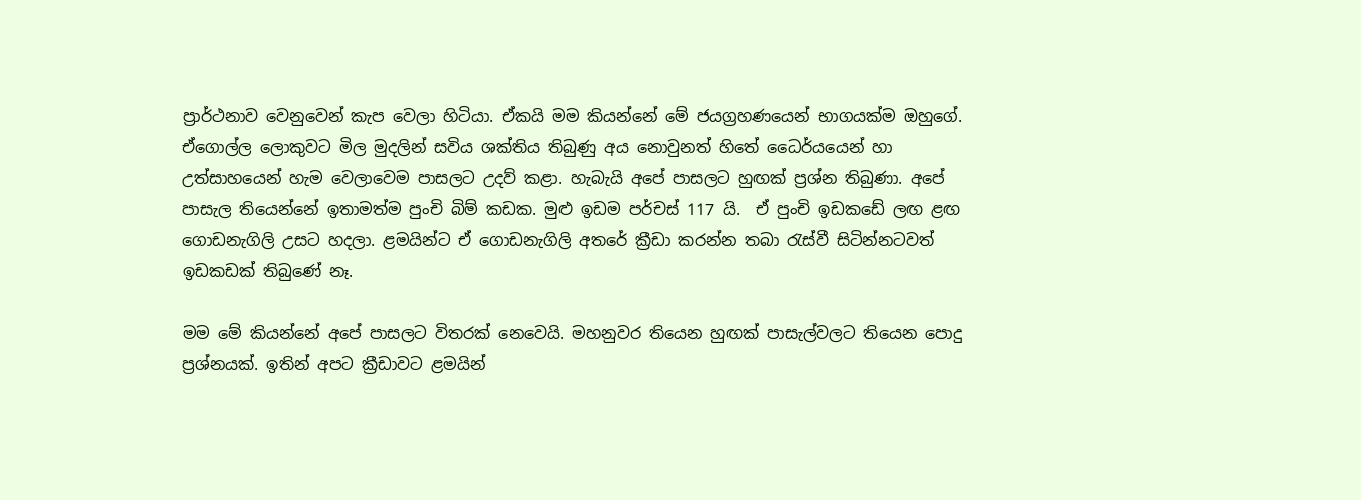ප්‍රාර්ථනාව වෙනුවෙන් කැප වෙලා හිටියා. ඒකයි මම කියන්නේ මේ ජයග්‍රහණයෙන් භාගයක්ම ඔහුගේ. ඒගොල්ල ලොකුවට මිල මුදලින් සවිය ශක්තිය තිබුණු අය නොවුනත් හිතේ ධෛර්යයෙන් හා උත්සාහයෙන් හැම වෙලාවෙම පාසලට උදව් කළා. හැබැයි අපේ පාසලට හුඟක් ප්‍රශ්න තිබුණා. අපේ පාසැල තියෙන්නේ ඉතාමත්ම පුංචි බිම් කඩක. මුළු ඉඩම පර්චස් 117 යි.  ඒ පුංචි ඉඩකඩේ ලඟ ළඟ ගොඩනැගිලි උසට හදලා. ළමයින්ට ඒ ගොඩනැගිලි අතරේ ක්‍රීඩා කරන්න තබා රැස්වී සිටින්නටවත් ඉඩකඩක් තිබුණේ නෑ.

මම මේ කියන්නේ අපේ පාසලට විතරක් නෙවෙයි. මහනුවර තියෙන හුඟක් පාසැල්වලට තියෙන පොදු ප්‍රශ්නයක්. ඉතින් අපට ක්‍රීඩාවට ළමයින්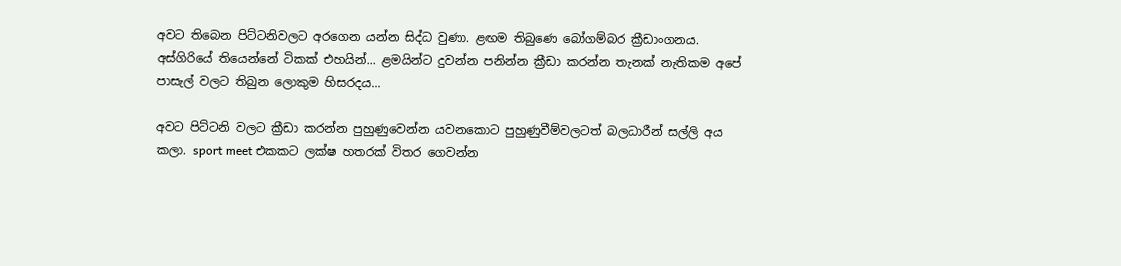අවට තිබෙන පිට්ටනිවලට අරගෙන යන්න සිද්ධ වුණා. ළඟම තිබුණෙ බෝගම්බර ක්‍රීඩාංගනය. අස්ගිරියේ තියෙන්නේ ටිකක් එහයින්... ළමයින්ට දුවන්න පනින්න ක්‍රීඩා කරන්න තැනක් නැතිකම අපේ පාසැල් වලට තිබුන ලොකුම හිසරදය...

අවට පිට්ටනි වලට ක්‍රීඩා කරන්න පුහුණුවෙන්න යවනකොට පුහුණුවීම්වලටත් බලධාරීන් සල්ලි අය කලා. sport meet එකකට ලක්ෂ හතරක් විතර ගෙවන්න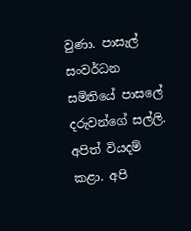වුණා. පාසැල් සංවර්ධන සමිතියේ පාසලේ දරුවන්ගේ සල්ලි. අපිත් වියදම් කළා. අපි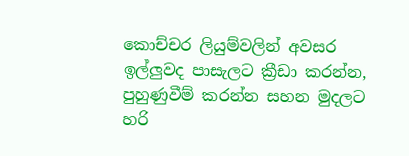කොච්චර ලියුම්වලින් අවසර ඉල්ලුවද පාසැලට ක්‍රීඩා කරන්න, පුහුණුවීම් කරන්න සහන මුදලට හරි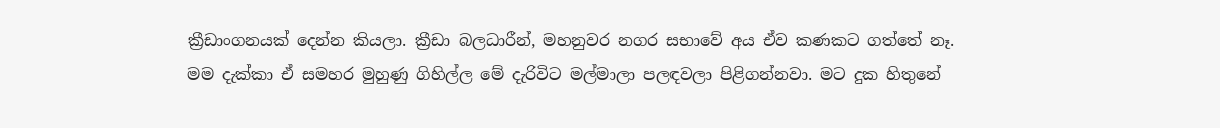ක්‍රීඩාංගනයක් දෙන්න කියලා. ක්‍රීඩා බලධාරීන්, මහනුවර නගර සභාවේ අය ඒව කණකට ගත්තේ නෑ. මම දැක්කා ඒ සමහර මුහුණු ගිහිල්ල මේ දැරිවිට මල්මාලා පලඳවලා පිළිගන්නවා. මට දුක හිතුනේ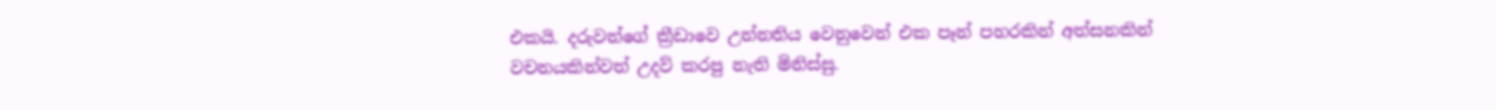එකයි. දරුවන්ගේ ක්‍රීඩාවෙ උන්නතිය වෙනුවෙන් එක පෑන් පහරකින් අත්සනකින් වචනයකින්වත් උදව් කරපු නැති මිනිස්සු.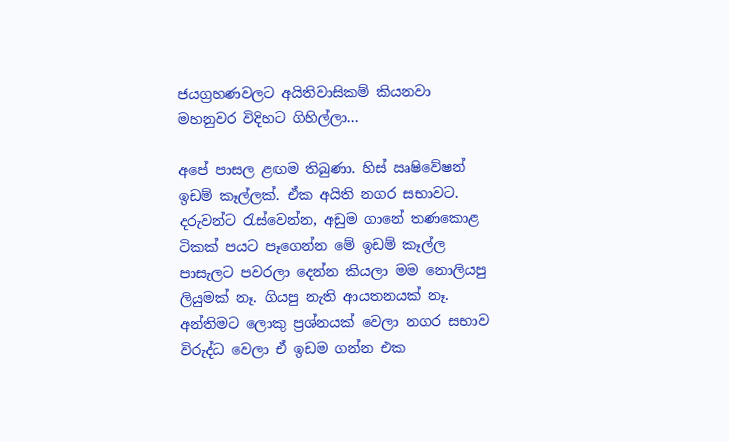ජයග්‍රහණවලට අයිතිවාසිකම් කියනවා මහනුවර විදිහට ගිහිල්ලා...

අපේ පාසල ළඟම තිබුණා. හිස් ඍෂිවේෂන් ඉඩම් කෑල්ලක්. ඒක අයිති නගර සභාවට. දරුවන්ට රැස්වෙන්න, අඩුම ගානේ තණකොළ ටිකක් පයට පෑගෙන්න මේ ඉඩම් කෑල්ල පාසැලට පවරලා දෙන්න කියලා මම නොලියපු ලියුමක් නෑ. ගියපු නැති ආයතනයක් නෑ. අන්තිමට ලොකු ප්‍රශ්නයක් වෙලා නගර සභාව විරුද්ධ වෙලා ඒ ඉඩම ගන්න එක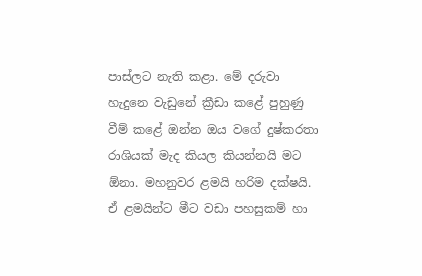පාස්ලට නැති කළා. මේ දරුවා හැදුනෙ වැඩුනේ ක්‍රීඩා කළේ පුහුණු වීම් කළේ ඔන්න ඔය වගේ දුෂ්කරතා රාශියක් මැද කියල කියන්නයි මට ඕනා. මහනුවර ළමයි හරිම දක්ෂයි. ඒ ළමයින්ට මීට වඩා පහසුකම් හා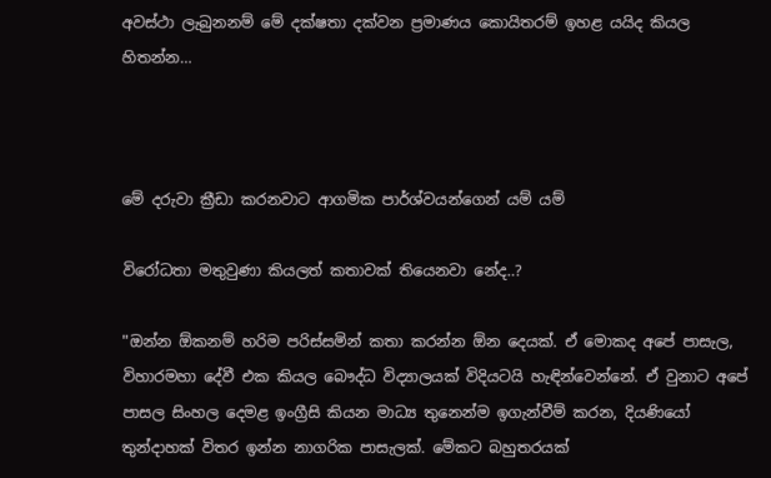අවස්ථා ලැබුනනම් මේ දක්ෂතා දක්වන ප්‍රමාණය කොයිතරම් ඉහළ යයිද කියල හිතන්න...



මේ දරුවා ක්‍රීඩා කරනවාට ආගමික පාර්ශ්වයන්ගෙන් යම් යම්

විරෝධතා මතුවුණා කියලත් කතාවක් තියෙනවා නේද..?

''ඔන්න ඕකනම් හරිම පරිස්සමින් කතා කරන්න ඕන දෙයක්. ඒ මොකද අපේ පාසැල, විහාරමහා දේවී එක කියල බෞද්ධ විද්‍යාලයක් විදියටයි හැඳින්වෙන්නේ. ඒ වුනාට අපේ පාසල සිංහල දෙමළ ඉංග්‍රීසි කියන මාධ්‍ය තුනෙන්ම ඉගැන්වීම් කරන, දියණියෝ තුන්දාහක් විතර ඉන්න නාගරික පාසැලක්. මේකට බහුතරයක්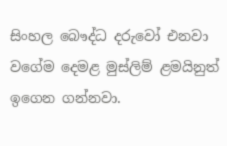සිංහල බෞද්ධ දරුවෝ එනවා වගේම දෙමළ මුස්ලිම් ළමයිනුත් ඉගෙන ගන්නවා.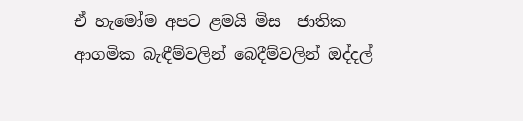ඒ හැමෝම අපට ළමයි මිස  ජාතික ආගමික බැඳීම්වලින් බෙදීම්වලින් ඔද්දල්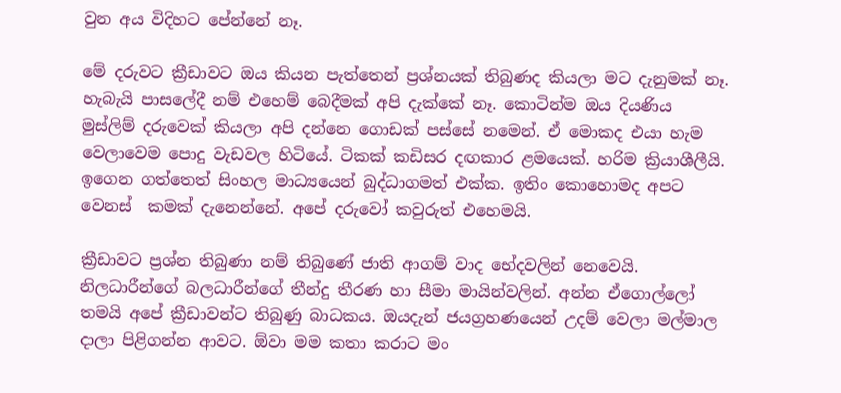වුන අය විදිහට පේන්නේ නෑ.

මේ දරුවට ක්‍රීඩාවට ඔය කියන පැත්තෙන් ප්‍රශ්නයක් තිබුණද කියලා මට දැනුමක් නෑ. හැබැයි පාසලේදී නම් එහෙම් බෙදීමක් අපි දැක්කේ නෑ. කොටින්ම ඔය දියණිය මුස්ලිම් දරුවෙක් කියලා අපි දන්නෙ ගොඩක් පස්සේ නමෙන්. ඒ මොකද එයා හැම වෙලාවෙම පොදු වැඩවල හිටියේ. ටිකක් කඩිසර දඟකාර ළමයෙක්. හරිම ක්‍රියාශීලීයි. ඉගෙන ගත්තෙත් සිංහල මාධ්‍යයෙන් බුද්ධාගමත් එක්ක. ඉතිං කොහොමද අපට වෙනස්  කමක් දැනෙන්නේ. අපේ දරුවෝ කවුරුත් එහෙමයි.

ක්‍රීඩාවට ප්‍රශ්න තිබුණා නම් තිබුණේ ජාති ආගම් වාද භේදවලින් නෙවෙයි. නිලධාරීන්ගේ බලධාරීන්ගේ තීන්දු තීරණ හා සීමා මායින්වලින්. අන්න ඒගොල්ලෝ තමයි අපේ ක්‍රීඩාවන්ට තිබුණු බාධකය. ඔයදැන් ජයග්‍රහණයෙන් උදම් වෙලා මල්මාල දාලා පිළිගන්න ආවට. ඕවා මම කතා කරාට මං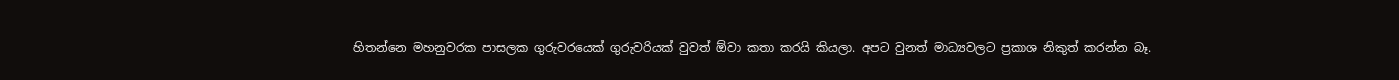හිතන්නෙ මහනුවරක පාසලක ගුරුවරයෙක් ගුරුවරියක් වුවත් ඕවා කතා කරයි කියලා. අපට වුනත් මාධ්‍යවලට ප්‍රකාශ නිකුත් කරන්න බෑ.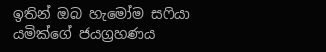ඉතින් ඔබ හැමෝම සෆියා යමික්ගේ ජයග්‍රහණය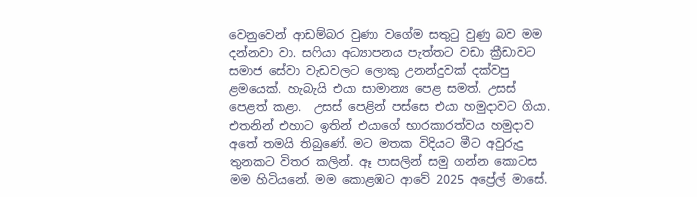වෙනුවෙන් ආඩම්බර වුණා වගේම සතුටු වුණු බව මම දන්නවා වා. සෆියා අධ්‍යාපනය පැත්තට වඩා ක්‍රීඩාවට සමාජ සේවා වැඩවලට ලොකු උනන්දුවක් දක්වපු ළමයෙක්. හැබැයි එයා සාමාන්‍ය පෙළ සමත්. උසස් පෙළත් කළා.  උසස් පෙළින් පස්සෙ එයා හමුදාවට ගියා. එතනින් එහාට ඉතින් එයාගේ භාරකාරත්වය හමුදාව අතේ තමයි තිබුණේ. මට මතක විදියට මීට අවුරුදු තුනකට විතර කලින්. ඈ පාසලින් සමු ගන්න කොටස මම හිටියනේ. මම කොළඹට ආවේ 2025 අප්‍රේල් මාසේ.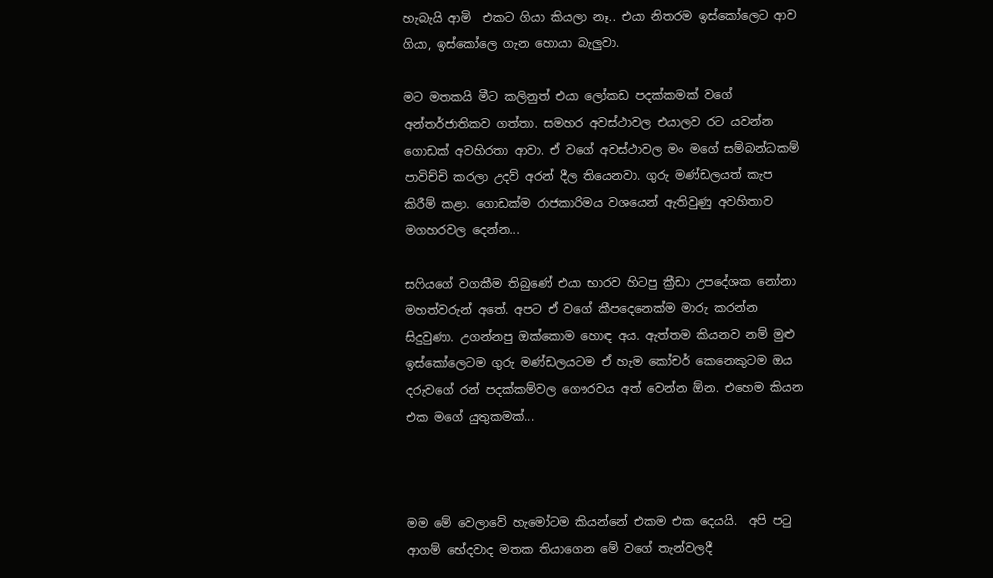හැබැයි ආමි  එකට ගියා කියලා නෑ.. එයා නිතරම ඉස්කෝලෙට ආව ගියා, ඉස්කෝලෙ ගැන හොයා බැලුවා.

මට මතකයි මීට කලිනුත් එයා ලෝකඩ පදක්කමක් වගේ අන්තර්ජාතිකව ගත්තා. සමහර අවස්ථාවල එයාලව රට යවන්න ගොඩක් අවහිරතා ආවා. ඒ වගේ අවස්ථාවල මං මගේ සම්බන්ධකම් පාවිච්චි කරලා උදව් අරන් දීල තියෙනවා. ගුරු මණ්ඩලයත් කැප කිරීම් කළා. ගොඩක්ම රාජකාරිමය වශයෙන් ඇතිවුණු අවහිතාව මගහරවල දෙන්න...

සෆියගේ වගකීම තිබුණේ එයා භාරව හිටපු ක්‍රීඩා උපදේශක නෝනා මහත්වරුන් අතේ. අපට ඒ වගේ කීපදෙනෙක්ම මාරු කරන්න සිදුවුණා. උගන්නපු ඔක්කොම හොඳ අය. ඇත්තම කියනව නම් මුළු ඉස්කෝලෙටම ගුරු මණ්ඩලයටම ඒ හැම කෝචර් කෙනෙකුටම ඔය දරුවගේ රන් පදක්කම්වල ගෞරවය අත් වෙන්න ඕන. එහෙම කියන එක මගේ යුතුකමක්...



මම මේ වෙලාවේ හැමෝටම කියන්නේ එකම එක දෙයයි.  අපි පටු ආගම් භේදවාද මතක තියාගෙන මේ වගේ තැන්වලදී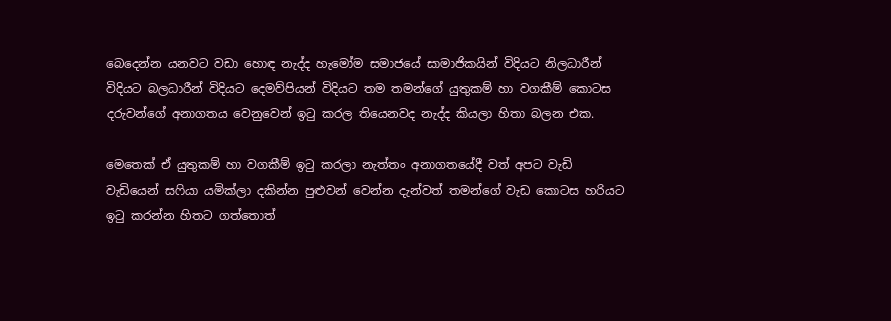බෙදෙන්න යනවට වඩා හොඳ නැද්ද හැමෝම සමාජයේ සාමාජිකයින් විදියට නිලධාරීන් විදියට බලධාරීන් විදියට දෙමව්පියන් විදියට තම තමන්ගේ යුතුකම් හා වගකීම් කොටස දරුවන්ගේ අනාගතය වෙනුවෙන් ඉටු කරල තියෙනවද නැද්ද කියලා හිතා බලන එක.

මෙතෙක් ඒ යුතුකම් හා වගකීම් ඉටු කරලා නැත්තං අනාගතයේදී වත් අපට වැඩි වැඩියෙන් සෆියා යමික්ලා දකින්න පුළුවන් වෙන්න දැන්වත් තමන්ගේ වැඩ කොටස හරියට ඉටු කරන්න හිතට ගත්තොත්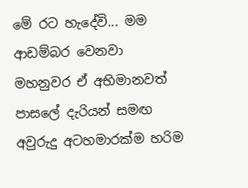මේ රට හැදේවි... මම ආඩම්බර වෙනවා මහනුවර ඒ අභිමානවත් පාසලේ දැරියන් සමඟ අවුරුදු අටහමාරක්ම හරිම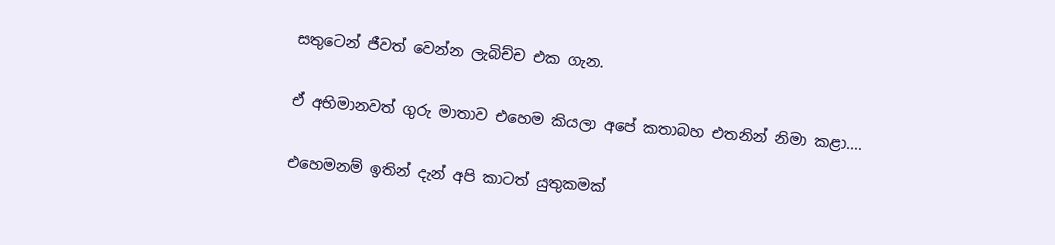සතුටෙන් ජීවත් වෙන්න ලැබිච්ච එක ගැන.

ඒ අභිමානවත් ගුරු මාතාව එහෙම කියලා අපේ කතාබහ එතනින් නිමා කළා....

එහෙමනම් ඉතින් දැන් අපි කාටත් යුතුකමක්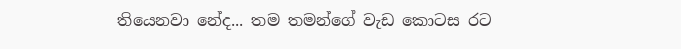තියෙනවා නේද... තම තමන්ගේ වැඩ කොටස රට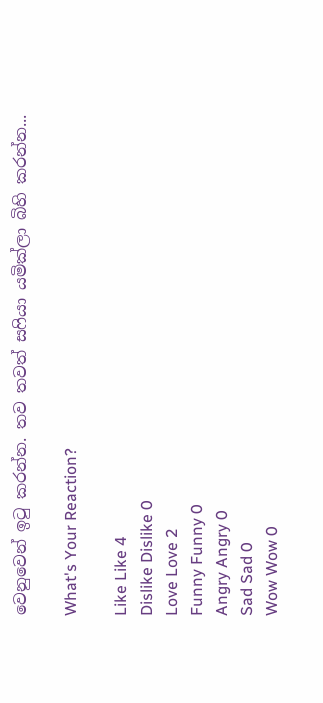වෙනුවෙන් ඉටු කරන්න. තව තවත් සෆියා යමික්ලා බිහි කරන්න...

What's Your Reaction?

Like Like 4
Dislike Dislike 0
Love Love 2
Funny Funny 0
Angry Angry 0
Sad Sad 0
Wow Wow 0